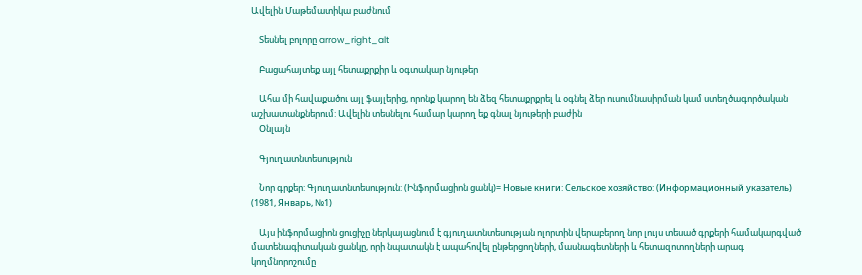Ավելին Մաթեմատիկա բաժնում

    Տեսնել բոլորը arrow_right_alt

    Բացահայտեք այլ հետաքրքիր և օգտակար նյութեր

    Ահա մի հավաքածու այլ ֆայլերից, որոնք կարող են ձեզ հետաքրքրել և օգնել ձեր ուսումնասիրման կամ ստեղծագործական աշխատանքներում: Ավելին տեսնելու համար կարող եք գնալ նյութերի բաժին
    Օնլայն

    Գյուղատնտեսություն

    Նոր գրքեր: Գյուղատնտեսություն: (Ինֆորմացիոն ցանկ)= Новые книги: Сельское хозяйство: (Информационный указатель) (1981, Январь, №1)

    Այս ինֆորմացիոն ցուցիչը ներկայացնում է գյուղատնտեսության ոլորտին վերաբերող նոր լույս տեսած գրքերի համակարգված մատենագիտական ցանկը, որի նպատակն է ապահովել ընթերցողների, մասնագետների և հետազոտողների արագ կողմնորոշումը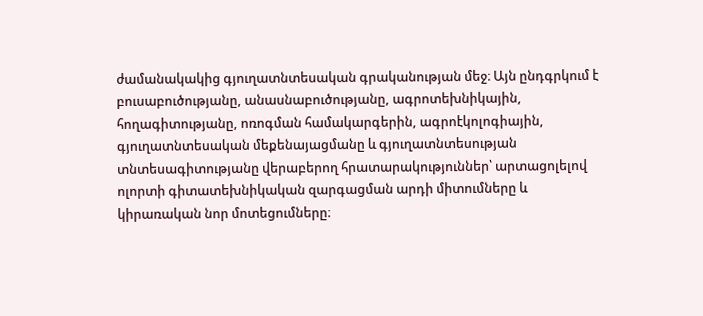ժամանակակից գյուղատնտեսական գրականության մեջ։ Այն ընդգրկում է բուսաբուծությանը, անասնաբուծությանը, ագրոտեխնիկային, հողագիտությանը, ոռոգման համակարգերին, ագրոէկոլոգիային, գյուղատնտեսական մեքենայացմանը և գյուղատնտեսության տնտեսագիտությանը վերաբերող հրատարակություններ՝ արտացոլելով ոլորտի գիտատեխնիկական զարգացման արդի միտումները և կիրառական նոր մոտեցումները։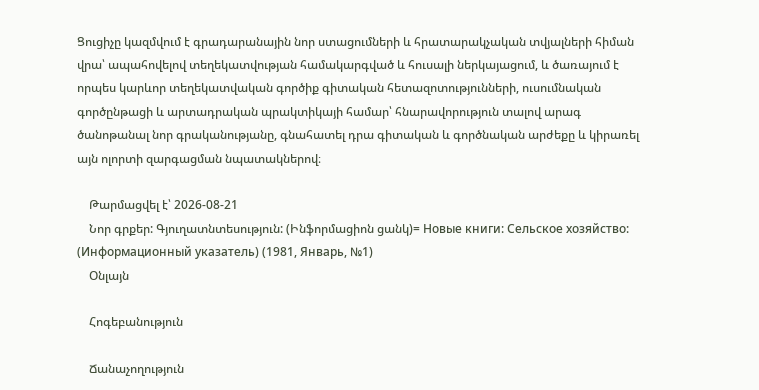Ցուցիչը կազմվում է գրադարանային նոր ստացումների և հրատարակչական տվյալների հիման վրա՝ ապահովելով տեղեկատվության համակարգված և հուսալի ներկայացում, և ծառայում է որպես կարևոր տեղեկատվական գործիք գիտական հետազոտությունների, ուսումնական գործընթացի և արտադրական պրակտիկայի համար՝ հնարավորություն տալով արագ ծանոթանալ նոր գրականությանը, գնահատել դրա գիտական և գործնական արժեքը և կիրառել այն ոլորտի զարգացման նպատակներով։

    Թարմացվել է՝ 2026-08-21
    Նոր գրքեր: Գյուղատնտեսություն: (Ինֆորմացիոն ցանկ)= Новые книги: Сельское хозяйство: (Информационный указатель) (1981, Январь, №1)
    Օնլայն

    Հոգեբանություն

    Ճանաչողություն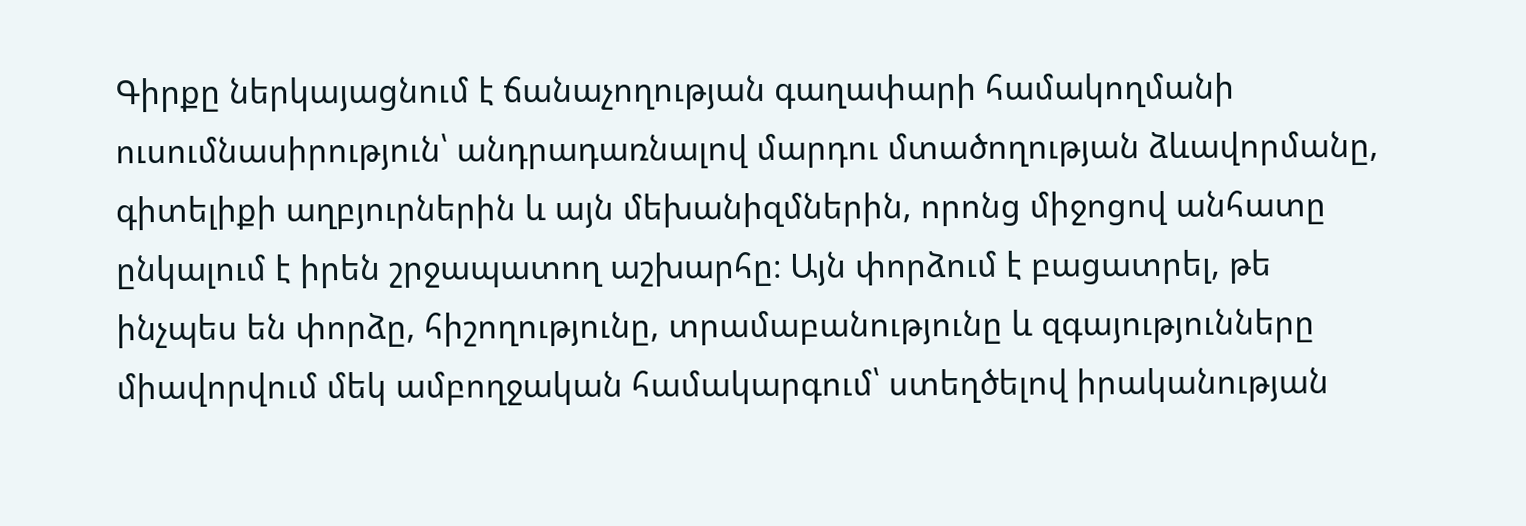Գիրքը ներկայացնում է ճանաչողության գաղափարի համակողմանի ուսումնասիրություն՝ անդրադառնալով մարդու մտածողության ձևավորմանը, գիտելիքի աղբյուրներին և այն մեխանիզմներին, որոնց միջոցով անհատը ընկալում է իրեն շրջապատող աշխարհը։ Այն փորձում է բացատրել, թե ինչպես են փորձը, հիշողությունը, տրամաբանությունը և զգայությունները միավորվում մեկ ամբողջական համակարգում՝ ստեղծելով իրականության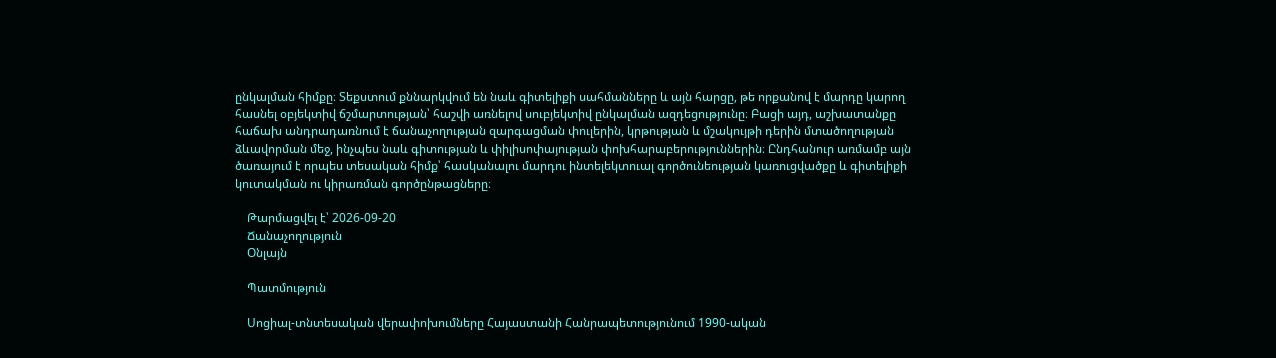ընկալման հիմքը։ Տեքստում քննարկվում են նաև գիտելիքի սահմանները և այն հարցը, թե որքանով է մարդը կարող հասնել օբյեկտիվ ճշմարտության՝ հաշվի առնելով սուբյեկտիվ ընկալման ազդեցությունը։ Բացի այդ, աշխատանքը հաճախ անդրադառնում է ճանաչողության զարգացման փուլերին, կրթության և մշակույթի դերին մտածողության ձևավորման մեջ, ինչպես նաև գիտության և փիլիսոփայության փոխհարաբերություններին։ Ընդհանուր առմամբ այն ծառայում է որպես տեսական հիմք՝ հասկանալու մարդու ինտելեկտուալ գործունեության կառուցվածքը և գիտելիքի կուտակման ու կիրառման գործընթացները։

    Թարմացվել է՝ 2026-09-20
    Ճանաչողություն
    Օնլայն

    Պատմություն

    Սոցիալ-տնտեսական վերափոխումները Հայաստանի Հանրապետությունում 1990-ական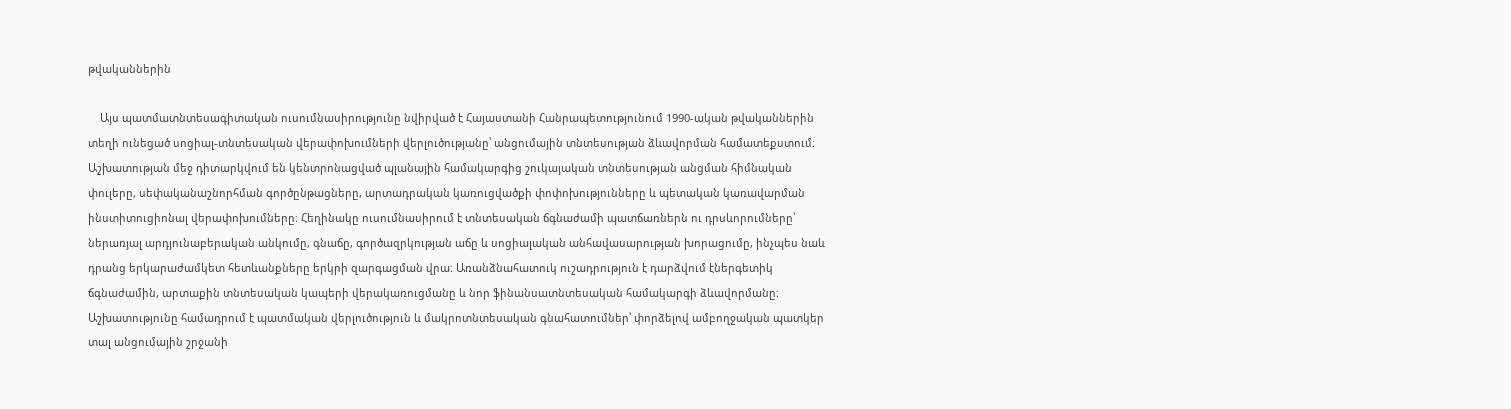թվականներին

    Այս պատմատնտեսագիտական ուսումնասիրությունը նվիրված է Հայաստանի Հանրապետությունում 1990-ական թվականներին տեղի ունեցած սոցիալ-տնտեսական վերափոխումների վերլուծությանը՝ անցումային տնտեսության ձևավորման համատեքստում։ Աշխատության մեջ դիտարկվում են կենտրոնացված պլանային համակարգից շուկայական տնտեսության անցման հիմնական փուլերը, սեփականաշնորհման գործընթացները, արտադրական կառուցվածքի փոփոխությունները և պետական կառավարման ինստիտուցիոնալ վերափոխումները։ Հեղինակը ուսումնասիրում է տնտեսական ճգնաժամի պատճառներն ու դրսևորումները՝ ներառյալ արդյունաբերական անկումը, գնաճը, գործազրկության աճը և սոցիալական անհավասարության խորացումը, ինչպես նաև դրանց երկարաժամկետ հետևանքները երկրի զարգացման վրա։ Առանձնահատուկ ուշադրություն է դարձվում էներգետիկ ճգնաժամին, արտաքին տնտեսական կապերի վերակառուցմանը և նոր ֆինանսատնտեսական համակարգի ձևավորմանը։ Աշխատությունը համադրում է պատմական վերլուծություն և մակրոտնտեսական գնահատումներ՝ փորձելով ամբողջական պատկեր տալ անցումային շրջանի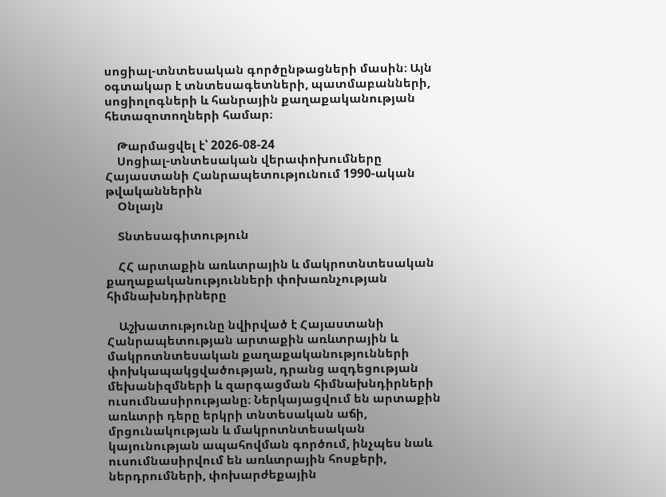սոցիալ-տնտեսական գործընթացների մասին։ Այն օգտակար է տնտեսագետների, պատմաբանների, սոցիոլոգների և հանրային քաղաքականության հետազոտողների համար։

    Թարմացվել է՝ 2026-08-24
    Սոցիալ-տնտեսական վերափոխումները Հայաստանի Հանրապետությունում 1990-ական թվականներին
    Օնլայն

    Տնտեսագիտություն

    ՀՀ արտաքին առևտրային և մակրոտնտեսական քաղաքականությունների փոխառնչության հիմնախնդիրները

    Աշխատությունը նվիրված է Հայաստանի Հանրապետության արտաքին առևտրային և մակրոտնտեսական քաղաքականությունների փոխկապակցվածության, դրանց ազդեցության մեխանիզմների և զարգացման հիմնախնդիրների ուսումնասիրությանը։ Ներկայացվում են արտաքին առևտրի դերը երկրի տնտեսական աճի, մրցունակության և մակրոտնտեսական կայունության ապահովման գործում, ինչպես նաև ուսումնասիրվում են առևտրային հոսքերի, ներդրումների, փոխարժեքային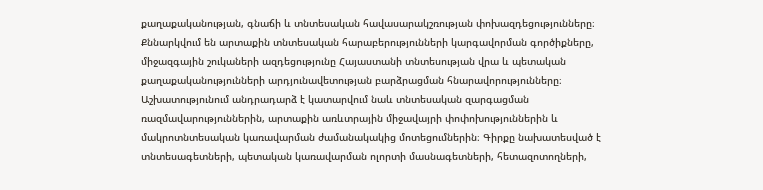քաղաքականության, գնաճի և տնտեսական հավասարակշռության փոխազդեցությունները։ Քննարկվում են արտաքին տնտեսական հարաբերությունների կարգավորման գործիքները, միջազգային շուկաների ազդեցությունը Հայաստանի տնտեսության վրա և պետական քաղաքականությունների արդյունավետության բարձրացման հնարավորությունները։ Աշխատությունում անդրադարձ է կատարվում նաև տնտեսական զարգացման ռազմավարություններին, արտաքին առևտրային միջավայրի փոփոխություններին և մակրոտնտեսական կառավարման ժամանակակից մոտեցումներին։ Գիրքը նախատեսված է տնտեսագետների, պետական կառավարման ոլորտի մասնագետների, հետազոտողների,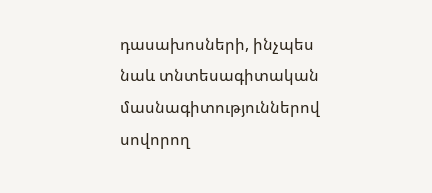դասախոսների, ինչպես նաև տնտեսագիտական մասնագիտություններով սովորող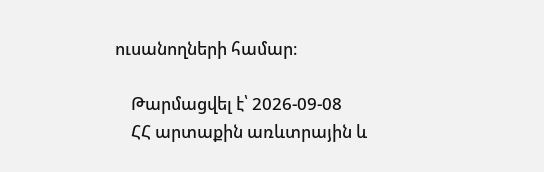ուսանողների համար։

    Թարմացվել է՝ 2026-09-08
    ՀՀ արտաքին առևտրային և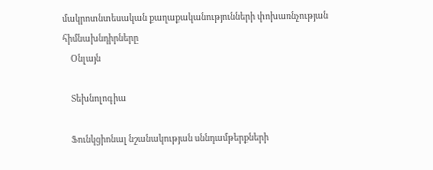մակրոտնտեսական քաղաքականությունների փոխառնչության հիմնախնդիրները
    Օնլայն

    Տեխնոլոգիա

    Ֆունկցիոնալ նշանակության սննդամթերքների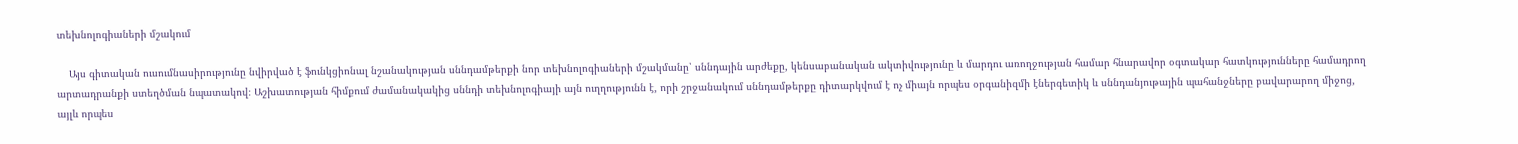տեխնոլոգիաների մշակում

    Այս գիտական ուսումնասիրությունը նվիրված է ֆունկցիոնալ նշանակության սննդամթերքի նոր տեխնոլոգիաների մշակմանը՝ սննդային արժեքը, կենսաբանական ակտիվությունը և մարդու առողջության համար հնարավոր օգտակար հատկությունները համադրող արտադրանքի ստեղծման նպատակով։ Աշխատության հիմքում ժամանակակից սննդի տեխնոլոգիայի այն ուղղությունն է, որի շրջանակում սննդամթերքը դիտարկվում է ոչ միայն որպես օրգանիզմի էներգետիկ և սննդանյութային պահանջները բավարարող միջոց, այլև որպես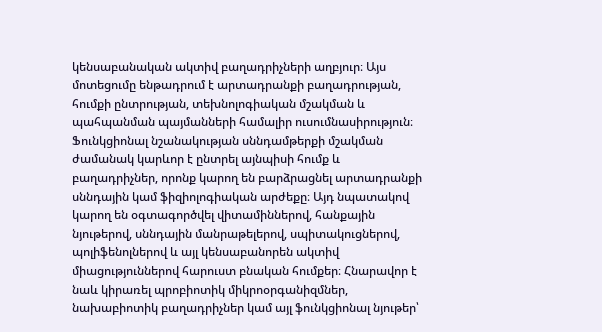կենսաբանական ակտիվ բաղադրիչների աղբյուր։ Այս մոտեցումը ենթադրում է արտադրանքի բաղադրության, հումքի ընտրության, տեխնոլոգիական մշակման և պահպանման պայմանների համալիր ուսումնասիրություն։ Ֆունկցիոնալ նշանակության սննդամթերքի մշակման ժամանակ կարևոր է ընտրել այնպիսի հումք և բաղադրիչներ, որոնք կարող են բարձրացնել արտադրանքի սննդային կամ ֆիզիոլոգիական արժեքը։ Այդ նպատակով կարող են օգտագործվել վիտամիններով, հանքային նյութերով, սննդային մանրաթելերով, սպիտակուցներով, պոլիֆենոլներով և այլ կենսաբանորեն ակտիվ միացություններով հարուստ բնական հումքեր։ Հնարավոր է նաև կիրառել պրոբիոտիկ միկրոօրգանիզմներ, նախաբիոտիկ բաղադրիչներ կամ այլ ֆունկցիոնալ նյութեր՝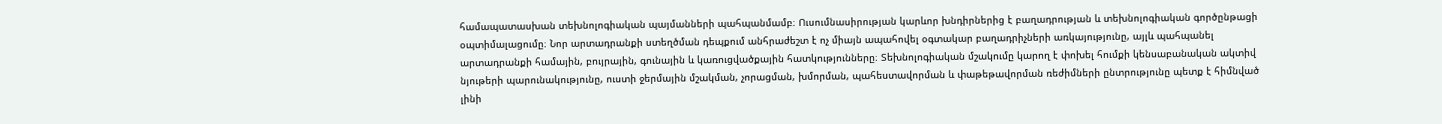համապատասխան տեխնոլոգիական պայմանների պահպանմամբ։ Ուսումնասիրության կարևոր խնդիրներից է բաղադրության և տեխնոլոգիական գործընթացի օպտիմալացումը։ Նոր արտադրանքի ստեղծման դեպքում անհրաժեշտ է ոչ միայն ապահովել օգտակար բաղադրիչների առկայությունը, այլև պահպանել արտադրանքի համային, բույրային, գունային և կառուցվածքային հատկությունները։ Տեխնոլոգիական մշակումը կարող է փոխել հումքի կենսաբանական ակտիվ նյութերի պարունակությունը, ուստի ջերմային մշակման, չորացման, խմորման, պահեստավորման և փաթեթավորման ռեժիմների ընտրությունը պետք է հիմնված լինի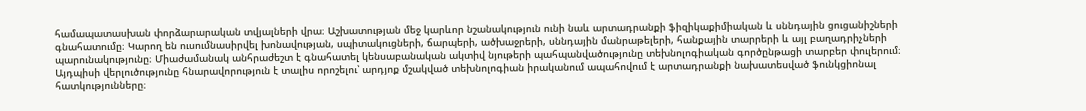համապատասխան փորձարարական տվյալների վրա։ Աշխատության մեջ կարևոր նշանակություն ունի նաև արտադրանքի ֆիզիկաքիմիական և սննդային ցուցանիշների գնահատումը։ Կարող են ուսումնասիրվել խոնավության, սպիտակուցների, ճարպերի, ածխաջրերի, սննդային մանրաթելերի, հանքային տարրերի և այլ բաղադրիչների պարունակությունը։ Միաժամանակ անհրաժեշտ է գնահատել կենսաբանական ակտիվ նյութերի պահպանվածությունը տեխնոլոգիական գործընթացի տարբեր փուլերում։ Այդպիսի վերլուծությունը հնարավորություն է տալիս որոշելու՝ արդյոք մշակված տեխնոլոգիան իրականում ապահովում է արտադրանքի նախատեսված ֆունկցիոնալ հատկությունները։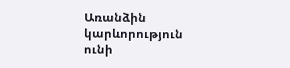Առանձին կարևորություն ունի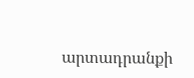արտադրանքի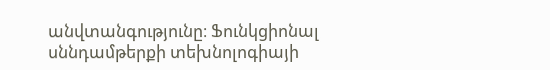անվտանգությունը։ Ֆունկցիոնալ սննդամթերքի տեխնոլոգիայի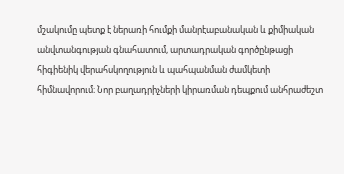մշակումը պետք է ներառի հումքի մանրէաբանական և քիմիական անվտանգության գնահատում, արտադրական գործընթացի հիգիենիկ վերահսկողություն և պահպանման ժամկետի հիմնավորում։ Նոր բաղադրիչների կիրառման դեպքում անհրաժեշտ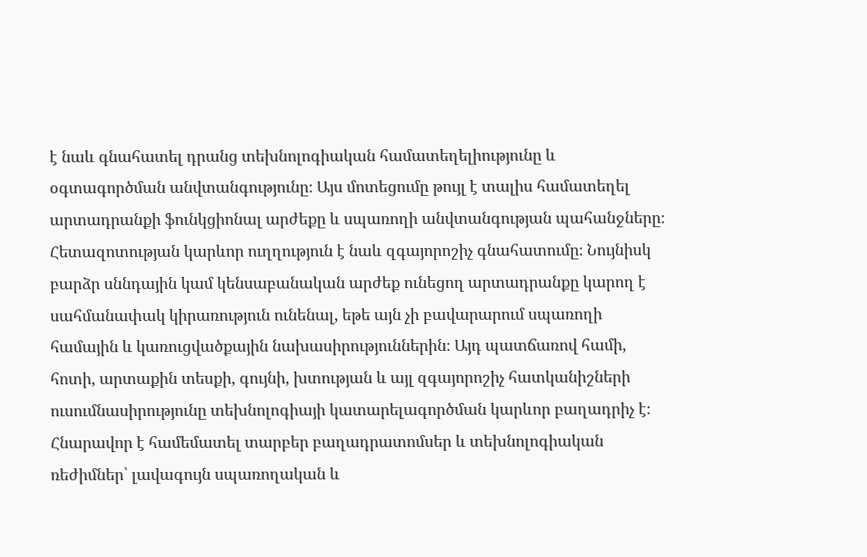է նաև գնահատել դրանց տեխնոլոգիական համատեղելիությունը և օգտագործման անվտանգությունը։ Այս մոտեցումը թույլ է տալիս համատեղել արտադրանքի ֆունկցիոնալ արժեքը և սպառողի անվտանգության պահանջները։ Հետազոտության կարևոր ուղղություն է նաև զգայորոշիչ գնահատումը։ Նույնիսկ բարձր սննդային կամ կենսաբանական արժեք ունեցող արտադրանքը կարող է սահմանափակ կիրառություն ունենալ, եթե այն չի բավարարում սպառողի համային և կառուցվածքային նախասիրություններին։ Այդ պատճառով համի, հոտի, արտաքին տեսքի, գույնի, խտության և այլ զգայորոշիչ հատկանիշների ուսումնասիրությունը տեխնոլոգիայի կատարելագործման կարևոր բաղադրիչ է։ Հնարավոր է համեմատել տարբեր բաղադրատոմսեր և տեխնոլոգիական ռեժիմներ՝ լավագույն սպառողական և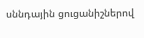սննդային ցուցանիշներով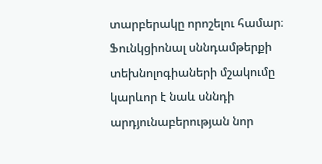տարբերակը որոշելու համար։ Ֆունկցիոնալ սննդամթերքի տեխնոլոգիաների մշակումը կարևոր է նաև սննդի արդյունաբերության նոր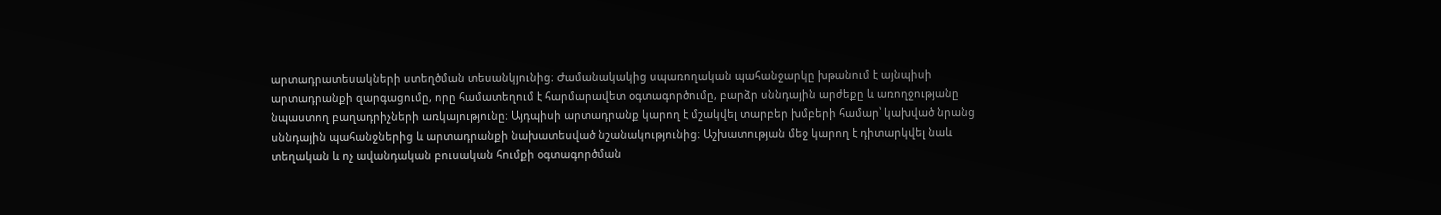արտադրատեսակների ստեղծման տեսանկյունից։ Ժամանակակից սպառողական պահանջարկը խթանում է այնպիսի արտադրանքի զարգացումը, որը համատեղում է հարմարավետ օգտագործումը, բարձր սննդային արժեքը և առողջությանը նպաստող բաղադրիչների առկայությունը։ Այդպիսի արտադրանք կարող է մշակվել տարբեր խմբերի համար՝ կախված նրանց սննդային պահանջներից և արտադրանքի նախատեսված նշանակությունից։ Աշխատության մեջ կարող է դիտարկվել նաև տեղական և ոչ ավանդական բուսական հումքի օգտագործման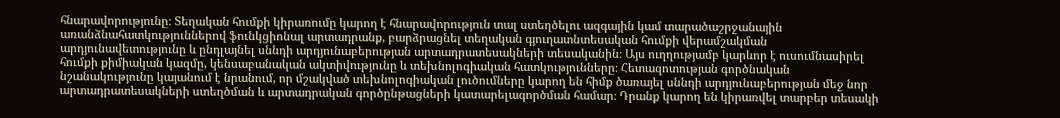հնարավորությունը։ Տեղական հումքի կիրառումը կարող է հնարավորություն տալ ստեղծելու ազգային կամ տարածաշրջանային առանձնահատկություններով ֆունկցիոնալ արտադրանք, բարձրացնել տեղական գյուղատնտեսական հումքի վերամշակման արդյունավետությունը և ընդլայնել սննդի արդյունաբերության արտադրատեսակների տեսականին։ Այս ուղղությամբ կարևոր է ուսումնասիրել հումքի քիմիական կազմը, կենսաբանական ակտիվությունը և տեխնոլոգիական հատկությունները։ Հետազոտության գործնական նշանակությունը կայանում է նրանում, որ մշակված տեխնոլոգիական լուծումները կարող են հիմք ծառայել սննդի արդյունաբերության մեջ նոր արտադրատեսակների ստեղծման և արտադրական գործընթացների կատարելագործման համար։ Դրանք կարող են կիրառվել տարբեր տեսակի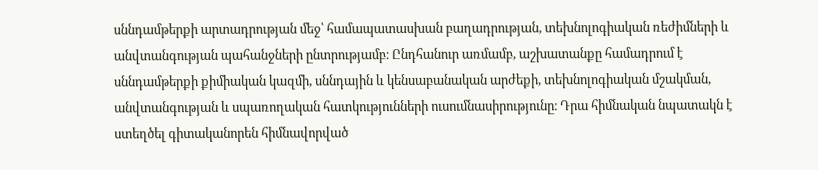սննդամթերքի արտադրության մեջ՝ համապատասխան բաղադրության, տեխնոլոգիական ռեժիմների և անվտանգության պահանջների ընտրությամբ։ Ընդհանուր առմամբ, աշխատանքը համադրում է սննդամթերքի քիմիական կազմի, սննդային և կենսաբանական արժեքի, տեխնոլոգիական մշակման, անվտանգության և սպառողական հատկությունների ուսումնասիրությունը։ Դրա հիմնական նպատակն է ստեղծել գիտականորեն հիմնավորված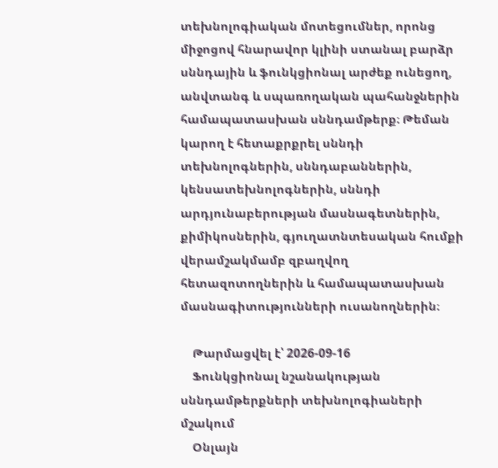տեխնոլոգիական մոտեցումներ, որոնց միջոցով հնարավոր կլինի ստանալ բարձր սննդային և ֆունկցիոնալ արժեք ունեցող, անվտանգ և սպառողական պահանջներին համապատասխան սննդամթերք։ Թեման կարող է հետաքրքրել սննդի տեխնոլոգներին, սննդաբաններին, կենսատեխնոլոգներին, սննդի արդյունաբերության մասնագետներին, քիմիկոսներին, գյուղատնտեսական հումքի վերամշակմամբ զբաղվող հետազոտողներին և համապատասխան մասնագիտությունների ուսանողներին։

    Թարմացվել է՝ 2026-09-16
    Ֆունկցիոնալ նշանակության սննդամթերքների տեխնոլոգիաների մշակում
    Օնլայն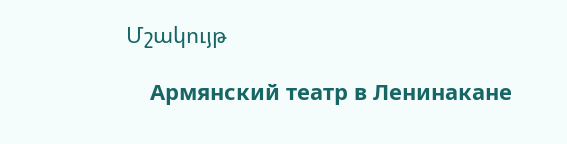Մշակույթ

    Армянский театр в Ленинакане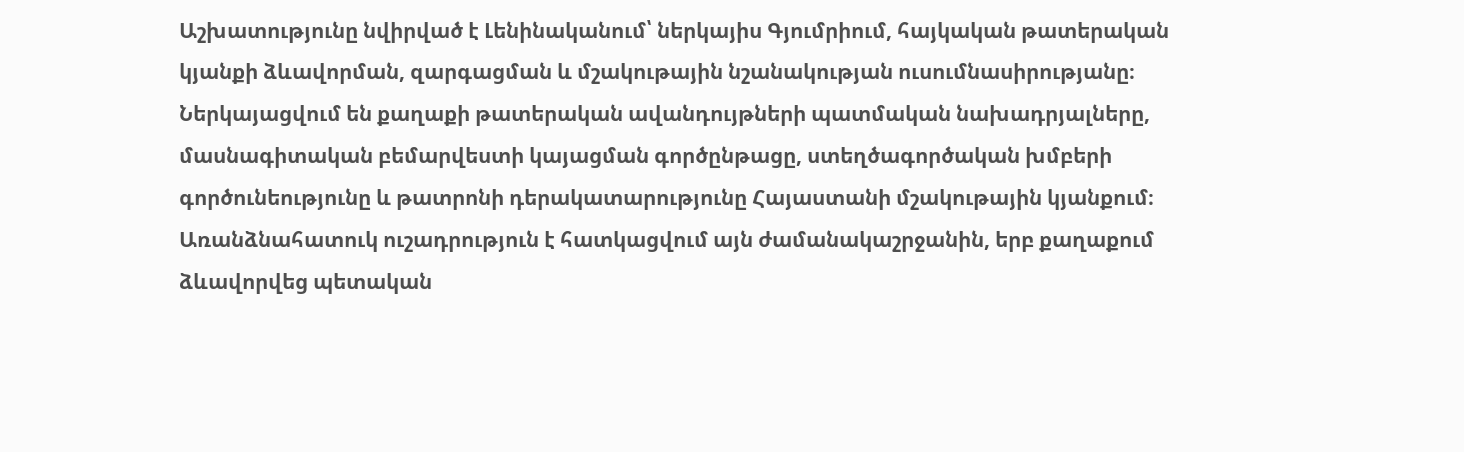Աշխատությունը նվիրված է Լենինականում՝ ներկայիս Գյումրիում, հայկական թատերական կյանքի ձևավորման, զարգացման և մշակութային նշանակության ուսումնասիրությանը։ Ներկայացվում են քաղաքի թատերական ավանդույթների պատմական նախադրյալները, մասնագիտական բեմարվեստի կայացման գործընթացը, ստեղծագործական խմբերի գործունեությունը և թատրոնի դերակատարությունը Հայաստանի մշակութային կյանքում։ Առանձնահատուկ ուշադրություն է հատկացվում այն ժամանակաշրջանին, երբ քաղաքում ձևավորվեց պետական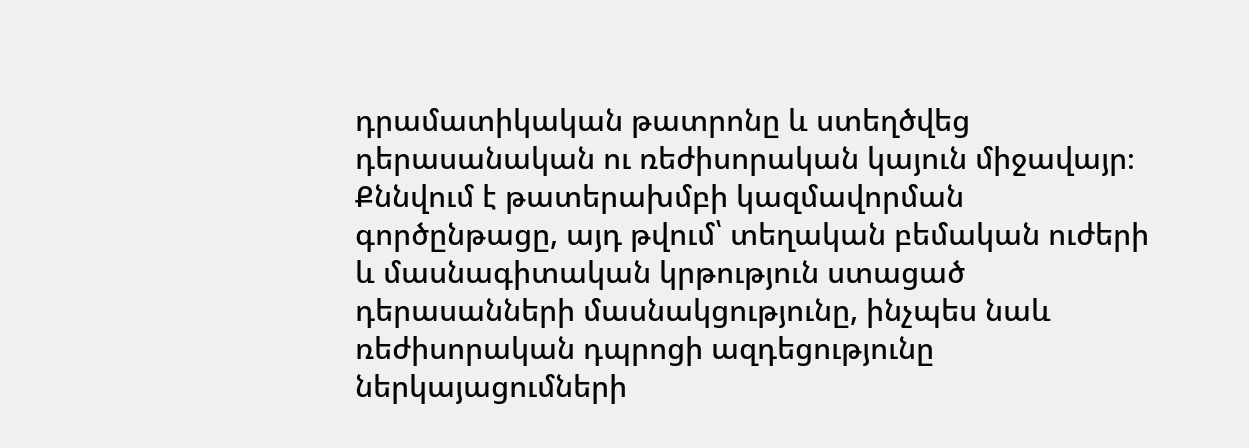դրամատիկական թատրոնը և ստեղծվեց դերասանական ու ռեժիսորական կայուն միջավայր։ Քննվում է թատերախմբի կազմավորման գործընթացը, այդ թվում՝ տեղական բեմական ուժերի և մասնագիտական կրթություն ստացած դերասանների մասնակցությունը, ինչպես նաև ռեժիսորական դպրոցի ազդեցությունը ներկայացումների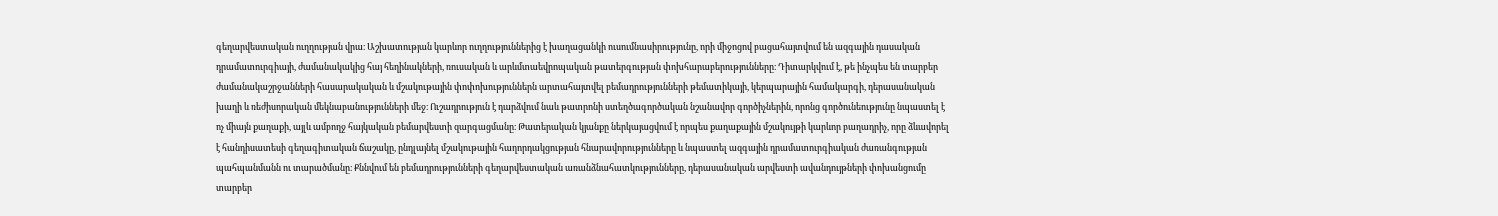գեղարվեստական ուղղության վրա։ Աշխատության կարևոր ուղղություններից է խաղացանկի ուսումնասիրությունը, որի միջոցով բացահայտվում են ազգային դասական դրամատուրգիայի, ժամանակակից հայ հեղինակների, ռուսական և արևմտաեվրոպական թատերգության փոխհարաբերությունները։ Դիտարկվում է, թե ինչպես են տարբեր ժամանակաշրջանների հասարակական և մշակութային փոփոխություններն արտահայտվել բեմադրությունների թեմատիկայի, կերպարային համակարգի, դերասանական խաղի և ռեժիսորական մեկնաբանությունների մեջ։ Ուշադրություն է դարձվում նաև թատրոնի ստեղծագործական նշանավոր գործիչներին, որոնց գործունեությունը նպաստել է ոչ միայն քաղաքի, այլև ամբողջ հայկական բեմարվեստի զարգացմանը։ Թատերական կյանքը ներկայացվում է որպես քաղաքային մշակույթի կարևոր բաղադրիչ, որը ձևավորել է հանդիսատեսի գեղագիտական ճաշակը, ընդլայնել մշակութային հաղորդակցության հնարավորությունները և նպաստել ազգային դրամատուրգիական ժառանգության պահպանմանն ու տարածմանը։ Քննվում են բեմադրությունների գեղարվեստական առանձնահատկությունները, դերասանական արվեստի ավանդույթների փոխանցումը տարբեր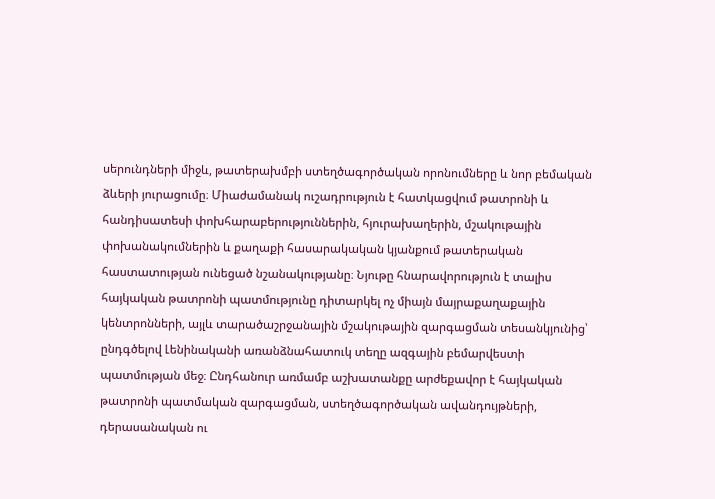սերունդների միջև, թատերախմբի ստեղծագործական որոնումները և նոր բեմական ձևերի յուրացումը։ Միաժամանակ ուշադրություն է հատկացվում թատրոնի և հանդիսատեսի փոխհարաբերություններին, հյուրախաղերին, մշակութային փոխանակումներին և քաղաքի հասարակական կյանքում թատերական հաստատության ունեցած նշանակությանը։ Նյութը հնարավորություն է տալիս հայկական թատրոնի պատմությունը դիտարկել ոչ միայն մայրաքաղաքային կենտրոնների, այլև տարածաշրջանային մշակութային զարգացման տեսանկյունից՝ ընդգծելով Լենինականի առանձնահատուկ տեղը ազգային բեմարվեստի պատմության մեջ։ Ընդհանուր առմամբ աշխատանքը արժեքավոր է հայկական թատրոնի պատմական զարգացման, ստեղծագործական ավանդույթների, դերասանական ու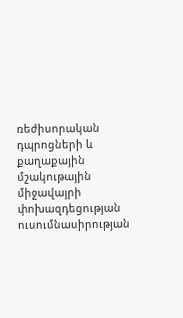ռեժիսորական դպրոցների և քաղաքային մշակութային միջավայրի փոխազդեցության ուսումնասիրության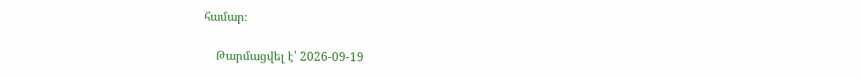համար։

    Թարմացվել է՝ 2026-09-19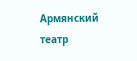Армянский театр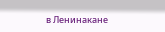в Ленинакане